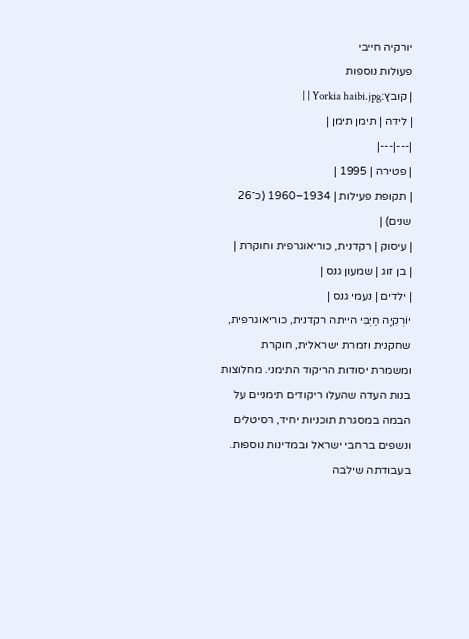יורקיה חייבי
פעולות נוספות
| קובץ:Yorkia haibi.jpg | |
| לידה | תימן תימן |
|---|---|
| פטירה | 1995 |
| תקופת פעילות | 1934–1960 (כ־26 שנים) |
| עיסוק | רקדנית, כוריאוגרפית וחוקרת |
| בן זוג | שמעון גנס |
| ילדים | נעמי גנס |
יוֹרְקִיָה חַיְבִּי הייתה רקדנית, כוריאוגרפית, שחקנית וזמרת ישראלית, חוקרת ומשמרת יסודות הריקוד התימני. מחלוצות בנות העדה שהעלו ריקודים תימניים על הבמה במסגרת תוכניות יחיד, רסיטלים ונשפים ברחבי ישראל ובמדינות נוספות. בעבודתה שילבה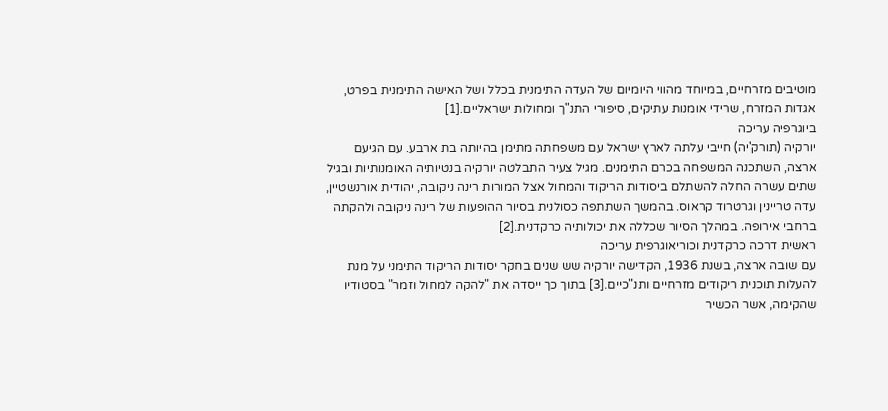מוטיבים מזרחיים, במיוחד מהווי היומיום של העדה התימנית בכלל ושל האישה התימנית בפרט, אגדות המזרח, שרידי אומנות עתיקים, סיפורי התנ"ך ומחולות ישראליים.[1]
ביוגרפיה עריכה
יורקיה (תורק'יה) חייבי עלתה לארץ ישראל עם משפחתה מתימן בהיותה בת ארבע. עם הגיעם ארצה, השתכנה המשפחה בכרם התימנים. מגיל צעיר התבלטה יורקיה בנטיותיה האומנותיות ובגיל שתים עשרה החלה להשתלם ביסודות הריקוד והמחול אצל המורות רינה ניקובה, יהודית אורנשטיין, עדה טריינין וגרטרוד קראוס. בהמשך השתתפה כסולנית בסיור ההופעות של רינה ניקובה ולהקתה ברחבי אירופה. במהלך הסיור שכללה את יכולותיה כרקדנית.[2]
ראשית דרכה כרקדנית וכוריאוגרפית עריכה
עם שובה ארצה, בשנת 1936, הקדישה יורקיה שש שנים בחקר יסודות הריקוד התימני על מנת להעלות תוכנית ריקודים מזרחיים ותנ"כיים.[3] בתוך כך ייסדה את "להקה למחול וזמר" בסטודיו שהקימה, אשר הכשיר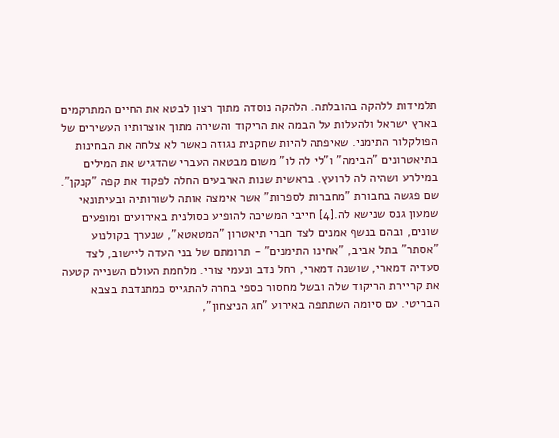תלמידות ללהקה בהובלתה. הלהקה נוסדה מתוך רצון לבטא את החיים המתרקמים בארץ ישראל ולהעלות על הבמה את הריקוד והשירה מתוך אוצרותיו העשירים של הפולקלור התימני. שאיפתה להיות שחקנית נגוזה כאשר לא צלחה את הבחינות בתיאטרונים "הבימה" ו"לי לה לו" משום מבטאה העברי שהדגיש את המילים במילרע ושהיה לה לרועץ. בראשית שנות הארבעים החלה לפקוד את קפה "קנקן". שם פגשה בחבורת "מחברות לספרות" אשר אימצה אותה לשורותיה ובעיתונאי שמעון גנס שנישא לה.[4] חייבי המשיכה להופיע כסולנית באירועים ומופעים שונים, ובהם בנשף אמנים לצד חברי תיאטרון "המטאטא", שנערך בקולנוע "אסתר" בתל אביב, "אחינו התימנים" - תרומתם של בני העדה ליישוב, לצד סעדיה דמארי, שושנה דמארי, רחל נדב ונעמי צורי. מלחמת העולם השנייה קטעה את קריירת הריקוד שלה ובשל מחסור כספי בחרה להתגייס כמתנדבת בצבא הבריטי. עם סיומה השתתפה באירוע "חג הניצחון",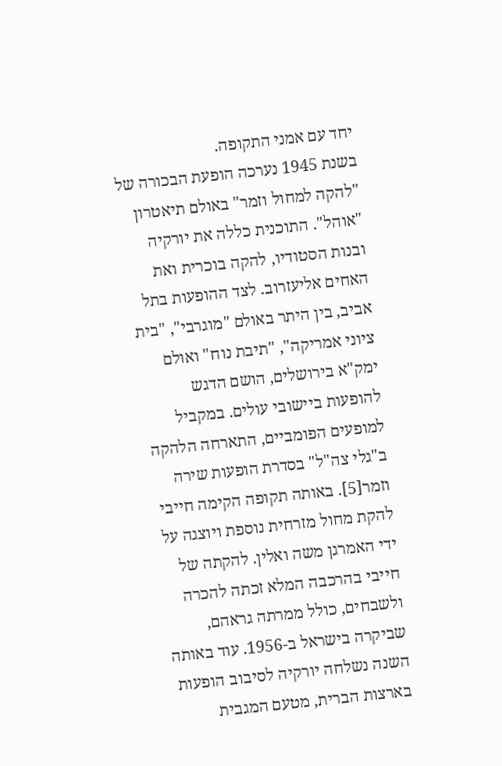יחד עם אמני התקופה.
בשנת 1945 נערכה הופעת הבכורה של "להקה למחול וזמר" באולם תיאטרון "אוהל". התוכנית כללה את יורקיה ובנות הסטודיו, להקה בוכרית ואת האחים אליעזרוב. לצד ההופעות בתל אביב, בין היתר באולם "מוגרבי", "בית ציוני אמריקה", "תיבת נוח" ואולם ימק"א בירושלים, הושם הדגש להופעות ביישובי עולים. במקביל למופעים הפומביים, התארחה הלהקה ב"גלי צה"ל" בסדרת הופעות שירה וזמר[5]. באותה תקופה הקימה חייבי להקת מחול מזרחית נוספת ויוצגה על ידי האמרגן משה ואלין. להקתה של חייבי בהרכבה המלא זכתה להכרה ולשבחים, כולל ממרתה גראהם, שביקרה בישראל ב-1956. עוד באותה השנה נשלחה יורקיה לסיבוב הופעות בארצות הברית, מטעם המגבית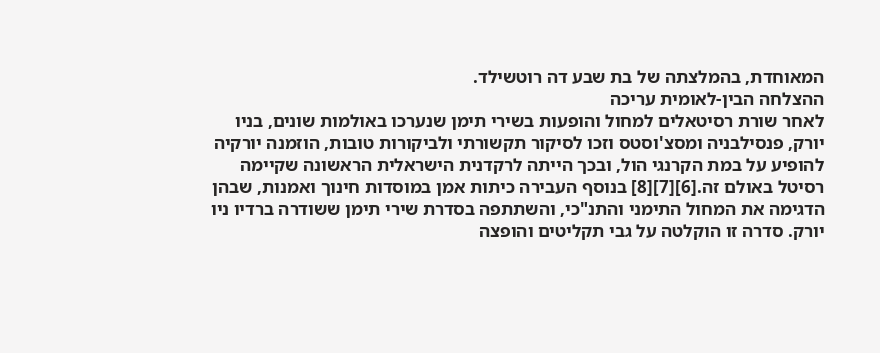המאוחדת, בהמלצתה של בת שבע דה רוטשילד.
ההצלחה הבין-לאומית עריכה
לאחר שורת רסיטאלים למחול והופעות בשירי תימן שנערכו באולמות שונים, בניו יורק, פנסילבניה ומסצ'וסטס וזכו לסיקור תקשורתי ולביקורות טובות, הוזמנה יורקיה להופיע על במת הקרנגי הול, ובכך הייתה לרקדנית הישראלית הראשונה שקיימה רסיטל באולם זה.[6][7][8] בנוסף העבירה כיתות אמן במוסדות חינוך ואמנות, שבהן הדגימה את המחול התימני והתנ"כי, והשתתפה בסדרת שירי תימן ששודרה ברדיו ניו יורק. סדרה זו הוקלטה על גבי תקליטים והופצה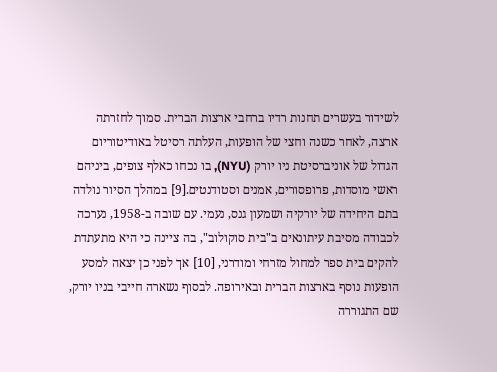לשידור בעשרים תחנות רדיו ברחבי ארצות הברית. סמוך לחזרתה ארצה, לאחר כשנה וחצי של הופעות, העלתה רסיטל באודיטוריום הגדול של אוניברסיטת ניו יורק (NYU), בו נכחו כאלף צופים, ביניהם ראשי מוסדות, פרופסורים, אמנים וסטודנטים.[9] במהלך הסיור נולדה בתם היחידה של יורקיה ושמעון גנס, נעמי. עם שובה ב-1958, נערכה לכבודה מסיבת עיתונאים ב"בית סוקולוב", בה ציינה כי היא מתעתדת להקים בית ספר למחול מזרחי ומודרני, [10] אך לפני כן יצאה למסע הופעות נוסף בארצות הברית ובאירופה. לבסוף נשארה חייבי בניו יורק, שם התגוררה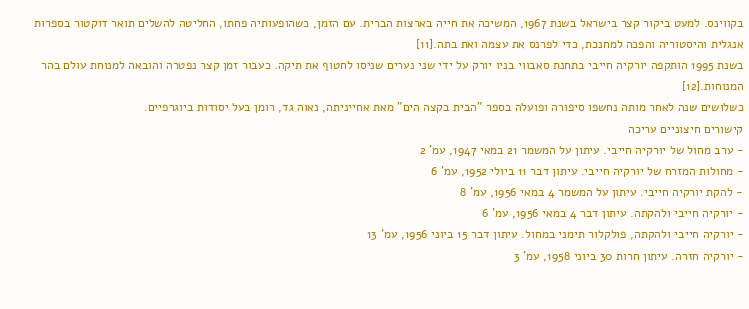בקווינס. למעט ביקור קצר בישראל בשנת 1967, המשיכה את חייה בארצות הברית. עם הזמן, כשהופעותיה פחתו, החליטה להשלים תואר דוקטור בספרות אנגלית והיסטוריה והפכה למחנכת, כדי לפרנס את עצמה ואת בתה.[11]
בשנת 1995 הותקפה יורקיה חייבי בתחנת סאבווי בניו יורק על ידי שני נערים שניסו לחטוף את תיקה. כעבור זמן קצר נפטרה והובאה למנוחת עולם בהר המנוחות.[12]
כשלושים שנה לאחר מותה נחשפו סיפורה ופועלה בספר "הבית בקצה הים" מאת אחייניתה, נאוה גד, רומן בעל יסודות ביוגרפיים.
קישורים חיצוניים עריכה
- ערב מחול של יורקיה חייבי. עיתון על המשמר 21 במאי 1947, עמ' 2
- מחולות המזרח של יורקיה חייבי. עיתון דבר 11 ביולי 1952, עמ' 6
- להקת יורקיה חייבי. עיתון על המשמר 4 במאי 1956, עמ' 8
- יורקיה חייבי ולהקתה. עיתון דבר 4 במאי 1956, עמ' 6
- יורקיה חייבי ולהקתה, פולקלור תימני במחול. עיתון דבר 15 ביוני 1956, עמ' 13
- יורקיה חזרה. עיתון חרות 30 ביוני 1958, עמ' 3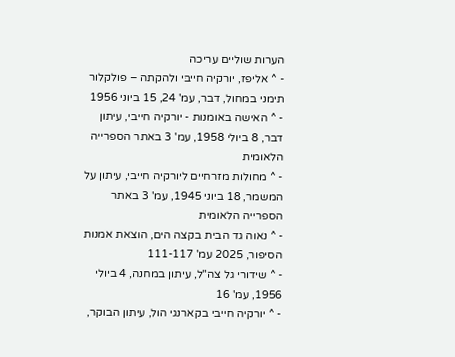הערות שוליים עריכה
- ^ אליפז, יורקיה חייבּי ולהקתה – פולקלור תימני במחול, דבר, עמ' 24, 15 ביוני 1956
- ^ האישה באומנות - יורקיה חייבי, עיתון דבר, 8 ביולי 1958, עמ' 3 באתר הספרייה הלאומית
- ^ מחולות מזרחיים ליורקיה חייבי, עיתון על המשמר, 18 ביוני 1945, עמ' 3 באתר הספרייה הלאומית
- ^ נאוה גד הבית בקצה הים, הוצאת אמנות הסיפור, 2025 עמ' 111-117
- ^ שידורי גל צה"ל, עיתון במחנה, 4 ביולי 1956, עמ' 16
- ^ יורקיה חייבי בקארנגי הול, עיתון הבוקר,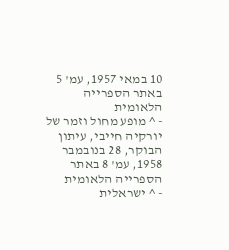10 במאי 1957, עמ' 5 באתר הספרייה הלאומית
- ^ מופע מחול וזמר של יורקיה חייבי, עיתון הבוקר, 28 בנובמבר 1958, עמ' 8 באתר הספרייה הלאומית
- ^ ישראלית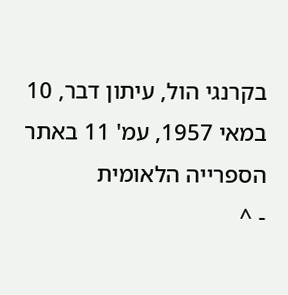בקרנגי הול, עיתון דבר, 10 במאי 1957, עמ' 11 באתר הספרייה הלאומית
- ^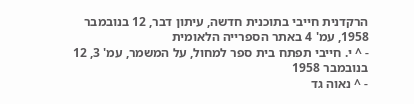הרקדנית חייבי בתוכנית חדשה, עיתון דבר, 12 בנובמבר 1958, עמ' 4 באתר הספרייה הלאומית
- ^ י. חייבי תפתח בית ספר למחול, על המשמר, עמ' 3, 12 בנובמבר 1958
- ^ נאוה גד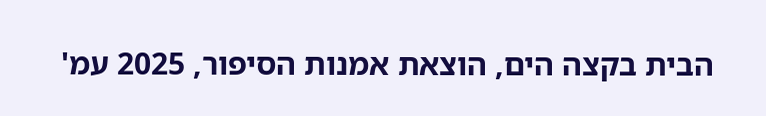הבית בקצה הים, הוצאת אמנות הסיפור, 2025 עמ'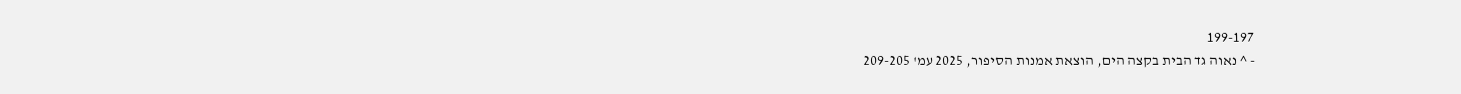199-197
- ^ נאוה גד הבית בקצה הים, הוצאת אמנות הסיפור, 2025 עמ' 209-205